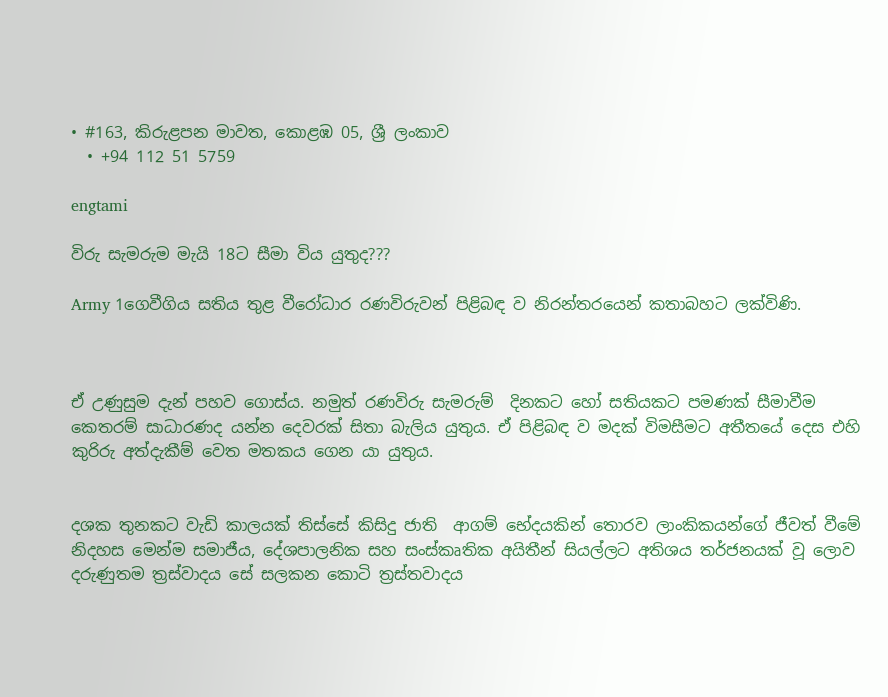• #163, කිරුළපන මාවත, කොළඹ 05, ශ්‍රී ලංකාව
  • +94 112 51 5759

engtami

විරු සැමරුම මැයි 18ට සීමා විය යුතුද???

Army 1ගෙවීගිය සතිය තුළ වීරෝධාර රණවිරුවන් පිළිබඳ ව නිරන්තරයෙන් කතාබහට ලක්විණි.



ඒ උණුසුම දැන් පහව ගොස්ය. නමුත් රණවිරු සැමරුම්  දිනකට හෝ සතියකට පමණක් සීමාවීම කෙතරම් සාධාරණද යන්න දෙවරක් සිතා බැලිය යුතුය. ඒ පිළිබඳ ව මදක් විමසීමට අතීතයේ දෙස එහි කුරිරු අත්දැකීම් වෙත මතකය ගෙන යා යුතුය.


දශක තුනකට වැඩි කාලයක් තිස්සේ කිසිදු ජාති  ආගම් භේදයකින් තොරව ලාංකිකයන්ගේ ජීවත් වීමේ නිදහස මෙන්ම සමාජීය, දේශපාලනික සහ සංස්කෘතික අයිතීන් සියල්ලට අතිශය තර්ජනයක් වූ ලොව දරුණුතම ත්‍රස්වාදය සේ සලකන කොටි ත්‍රස්තවාදය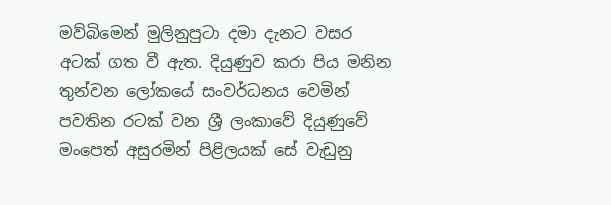මව්බිමෙන් මුලිනුපුටා දමා දැනට වසර අටක් ගත වී ඇත. දියුණුව කරා පිය මනින තුන්වන ලෝකයේ සංවර්ධනය වෙමින් පවතින රටක් වන ශ්‍රී ලංකාවේ දියුණුවේ මංපෙත් අසුරමින් පිළිලයක් සේ වැඩුනු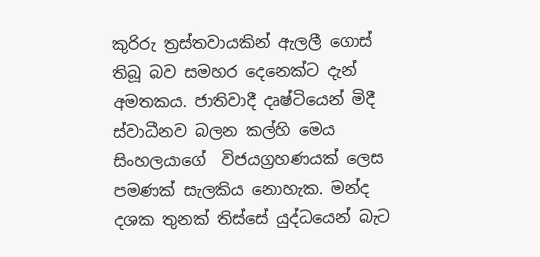කුරිරු ත්‍රස්තවායකින් ඇලලී ගොස් තිබූ බව සමහර දෙනෙක්ට දැන් අමතකය. ජාතිවාදී දෘෂ්ටියෙන් මිදී ස්වාධීනව බලන කල්හි මෙය සිංහලයාගේ  විජයග්‍රහණයක් ලෙස පමණක් සැලකිය නොහැක. මන්ද දශක තුනක් තිස්සේ යුද්ධයෙන් බැට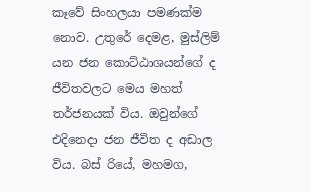කෑවේ සිංහලයා පමණක්ම නොව. උතුරේ දෙමළ, මුස්ලිම් යන ජන කොට්ඨාශයන්ගේ ද  ජීවිතවලට මෙය මහත් තර්ජනයක් විය. ඔවුන්ගේ එදිනෙදා ජන ජීවිත ද අඩාල විය. බස් රියේ, මහමග,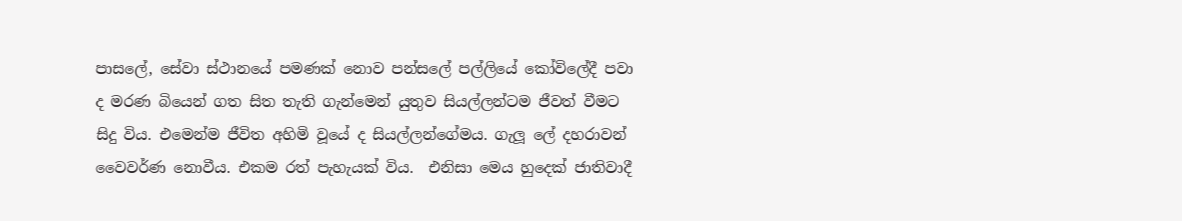පාසලේ, සේවා ස්ථානයේ පමණක් නොව පන්සලේ පල්ලියේ කෝවිලේදී පවා ද මරණ බියෙන් ගත සිත තැති ගැන්මෙන් යුතුව සියල්ලන්ටම ජීවත් වීමට සිදු විය. එමෙන්ම ජීවිත අහිමි වූයේ ද සියල්ලන්ගේමය. ගැලූ ලේ දහරාවන් වෛවර්ණ නොවීය. එකම රත් පැහැයක් විය.  එනිසා මෙය හුදෙක් ජාතිවාදී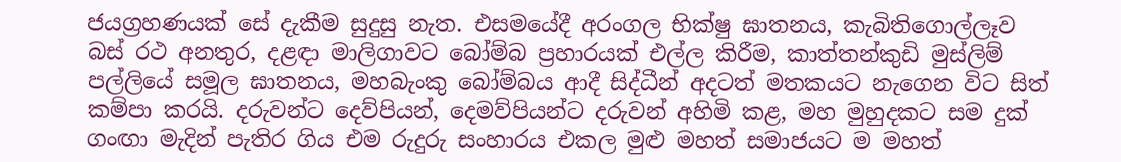ජයග්‍රහණයක් සේ දැකීම සුදුසු නැත. එසමයේදී අරංගල භික්ෂු ඝාතනය, කැබිතිගොල්ලෑව බස් රථ අනතුර, දළඳා මාලිගාවට බෝම්බ ප්‍රහාරයක් එල්ල කිරීම, කාත්තන්කුඩි මුස්ලිම් පල්ලියේ සමූල ඝාතනය, මහබැංකු බෝම්බය ආදී සිද්ධීන් අදටත් මතකයට නැගෙන විට සිත් කම්පා කරයි. දරුවන්ට දෙව්පියන්, දෙමව්පියන්ට දරුවන් අහිමි කළ, මහ මුහුදකට සම දුක් ගංඟා මැදින් පැතිර ගිය එම රුදුරු සංහාරය එකල මුළු මහත් සමාජයට ම මහත්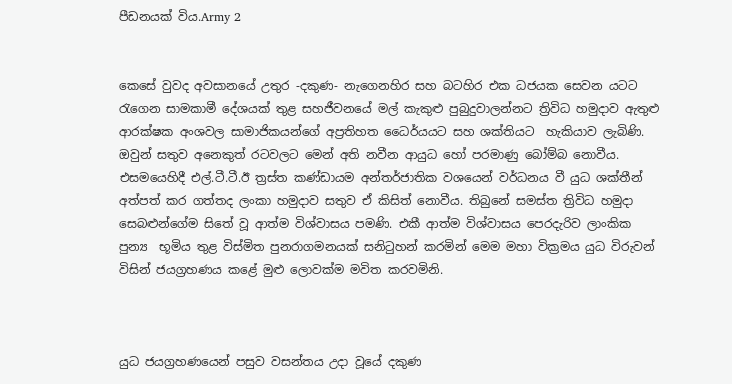පීඩනයක් විය.Army 2


කෙසේ වුවද අවසානයේ උතුර -දකුණ- නැගෙනහිර සහ බටහිර එක ධජයක සෙවන යටට රැගෙන සාමකාමී දේශයක් තුළ සහජීවනයේ මල් කැකුළු පුබුදුවාලන්නට ත්‍රිවිධ හමුදාව ඇතුළු ආරක්ෂක අංශවල සාමාජිකයන්ගේ අප්‍රතිහත ධෛර්යයට සහ ශක්තියට  හැකියාව ලැබිණි. ඔවුන් සතුව අනෙකුත් රටවලට මෙන් අති නවීන ආයුධ හෝ පරමාණු බෝම්බ නොවීය. එසමයෙහිදී එල්.ටී.ටී.ඊ ත්‍රස්ත කණ්ඩායම අන්තර්ජාතික වශයෙන් වර්ධනය වී යුධ ශක්තීන් අත්පත් කර ගත්තද ලංකා හමුදාව සතුව ඒ කිසිත් නොවීය. තිබුනේ සමස්ත ත්‍රිවිධ හමුදා සෙබළුන්ගේම සිතේ වූ ආත්ම විශ්වාසය පමණි. එකී ආත්ම විශ්වාසය පෙරදැරිව ලාංකික පුන්‍ය  භූමිය තුළ විස්මිත පුනරාගමනයක් සනිටුහන් කරමින් මෙම මහා වික්‍රමය යුධ විරුවන් විසින් ජයග්‍රහණය කළේ මුළු ලොවක්ම මවිත කරවමිනි.



යුධ ජයග්‍රහණයෙන් පසුව වසන්තය උදා වූයේ දකුණ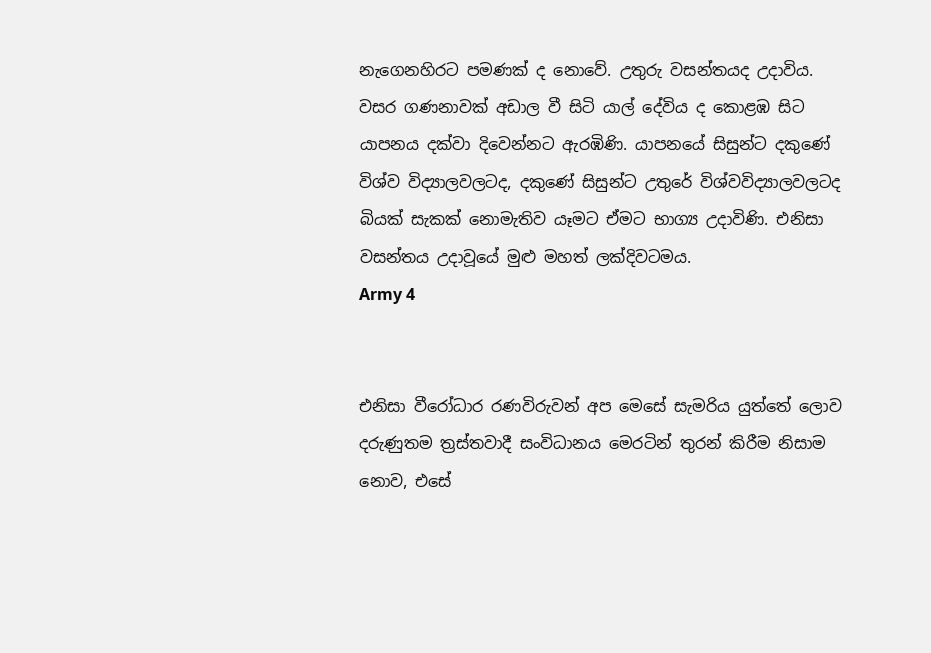නැගෙනහිරට පමණක් ද නොවේ. උතුරු වසන්තයද උදාවිය. වසර ගණනාවක් අඩාල වී සිටි යාල් දේවිය ද කොළඹ සිට යාපනය දක්වා දිවෙන්නට ඇරඹිණි. යාපනයේ සිසුන්ට දකුණේ විශ්ව විද්‍යාලවලටද, දකු‍ණේ සිසුන්ට උතුරේ විශ්වවිද්‍යාලවලටද බියක් සැකක් නොමැතිව යෑමට ඒමට භාග්‍ය උදාවිණි. එනිසා වසන්තය උදාවූයේ මුළු මහත් ලක්දිවටමය.
Army 4


එනිසා වීරෝධාර රණවිරුවන් අප මෙසේ සැමරිය යුත්තේ ලොව දරුණුතම ත්‍රස්තවාදී සංවිධානය මෙරටින් තුරන් කිරීම නිසාම නොව, එසේ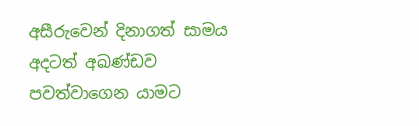අසීරුවෙන් දිනාගත් සාමය අදටත් අඛණ්ඩව පවත්වාගෙන යාමට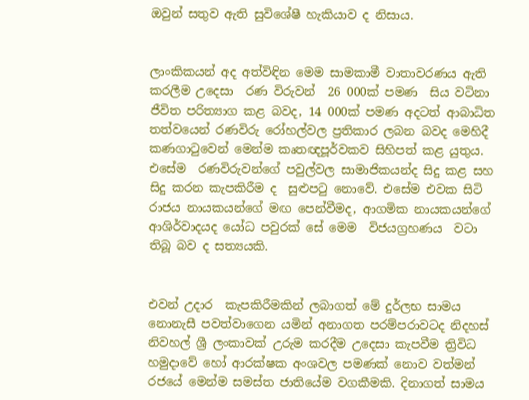ඔවුන් සතුව ඇති සුවිශේෂී හැකියාව ද නිසාය.


ලාංකිකයන් අද අත්විඳින මෙම සාමකාමී වාතාවරණය ඇති කරලීම උදෙසා  රණ විරුවන්  26 000ක් පමණ  සිය වටිනා ජීවිත පරිත්‍යාග කළ බවද, 14 000ක් පමණ අදටත් ආබාධිත තත්වයෙන් රණවිරු රෝහල්වල ප්‍රතිකාර ලබන බවද මෙහිදී කණගාටුවෙන් මෙන්ම කෘතඥපූර්වකව සිහිපත් කළ යුතුය. එසේම  රණවිරුවන්ගේ පවුල්වල සාමාජිකයන්ද සිදු කළ සහ සිදු කරන කැපකිරීම ද  සුළුපටු නොවේ. එසේම එවක සිටි රාජය නායකයන්ගේ මඟ පෙන්වීමද, ආගමික නායකයන්ගේ ආශිර්වාදයද යෝධ පවුරක් සේ මෙම  විජයග්‍රහණය  වටා තිබූ බව ද සත්‍යයකි.


එවන් උදාර  කැපකිරීමකින් ලබාගත් මේ දුර්ලභ සාමය නොනැසී පවත්වාගෙන යමින් අනාගත පරම්පරාවටද නිදහස් නිවහල් ශ්‍රී ලංකාවක් උරුම කරදීම උදෙසා කැපවීම ත්‍රිවිධ හමුදාවේ හෝ ආරක්ෂක අංශවල පමණක් නොව වත්මන් රජයේ මෙන්ම සමස්ත ජාතියේම වගකීමකි. දිනාගත් සාමය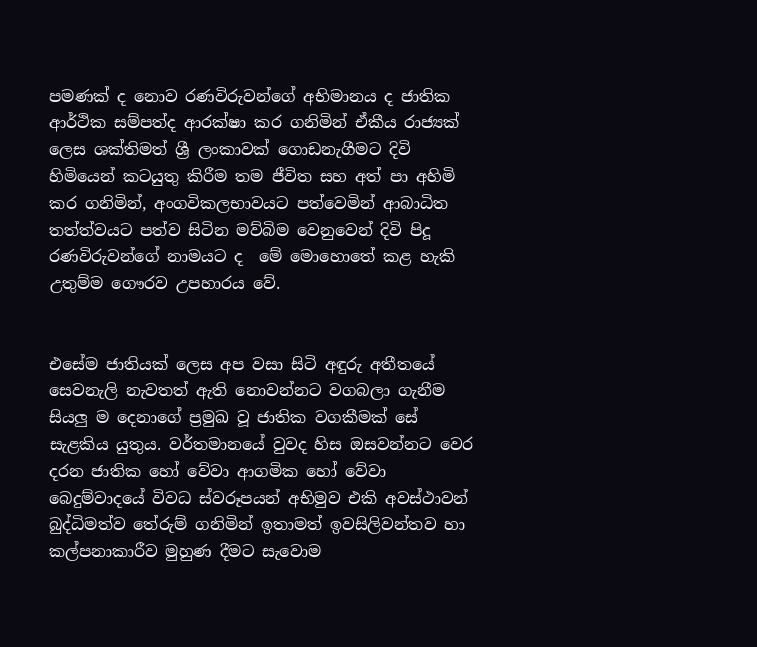පමණක් ද නොව රණවිරුවන්ගේ අභිමානය ද ජාතික ආර්ථික සම්පත්ද ආරක්ෂා කර ගනිමින් ඒකීය රාජ්‍යක් ලෙස ශක්තිමත් ශ්‍රී ලංකාවක් ගොඩනැගීමට දිවි හිමියෙන් කටයුතු කිරීම තම ජීවිත සහ අත් පා අහිමි කර ගනිමින්, අංගවිකලභාවයට පත්වෙමින් ආබාධිත තත්ත්වයට පත්ව සිටින මව්බිම වෙනුවෙන් දිවි පිදූ රණවිරුවන්ගේ නාමයට ද  මේ මොහොතේ කළ හැකි උතුම්ම ගෞරව උපහාරය වේ.


එසේම ජාතියක් ලෙස අප වසා සිටි අඳුරු අතීතයේ සෙවනැලි නැවතත් ඇති නොවන්නට වගබලා ගැනීම සියලු ම දෙනාගේ ප්‍රමුඛ වූ ජාතික වගකීමක් සේ සැළකිය යුතුය. වර්තමානයේ වුවද හිස ඔසවන්නට වෙර දරන ජාතික හෝ වේවා ආගමික හෝ වේවා බෙදුම්වාදයේ විවධ ස්වරූපයන් අභිමුව එකි අවස්ථාවන්  බුද්ධිමත්ව තේරුම් ගනිමින් ඉතාමත් ඉවසිලිවන්තව හා කල්පනාකාරීව මුහුණ දීමට සැවොම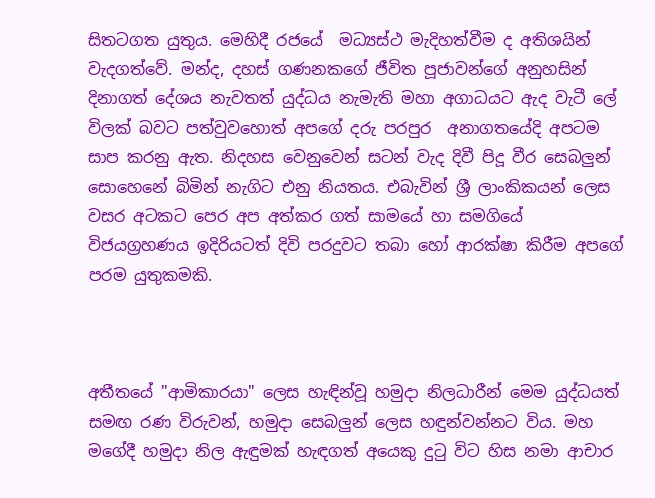සිතටගත යුතුය. මෙහිදී රජයේ  මධ්‍යස්ථ මැදිහත්වීම ද අතිශයින් වැදගත්වේ. මන්ද, දහස් ගණනකගේ ජීවිත පූජාවන්ගේ අනුහසින් දිනාගත් දේශය නැවතත් යුද්ධය නැමැති මහා අගාධයට ඇද වැටී ලේ විලක් බවට පත්වුවහොත් අපගේ දරු පරපුර  අනාගතයේදි අපටම සාප කරනු ඇත. නිදහස වෙනුවෙන් සටන් වැද දිවී පිදූ වීර සෙබලුන් සොහෙනේ බිමින් නැගිට එනු නියතය. එබැවින් ශ්‍රී ලාංකිකයන් ලෙස වසර අටකට පෙර අප අත්කර ගත් සාමයේ හා සමගියේ විජයග්‍රහණය ඉදිරියටත් දිවි පරදුවට තබා හෝ ආරක්ෂා කිරීම අපගේ පරම යුතුකමකි.



අතීතයේ "ආමිකාරයා" ලෙස හැඳින්වූ හමුදා නිලධාරීන් මෙම යුද්ධයත් සමඟ රණ විරුවන්, හමුදා සෙබලුන් ලෙස හඳුන්වන්නට විය. මහ මගේදී හමුදා නිල ඇඳුමක් හැඳගත් අයෙකු දුටු විට හිස නමා ආචාර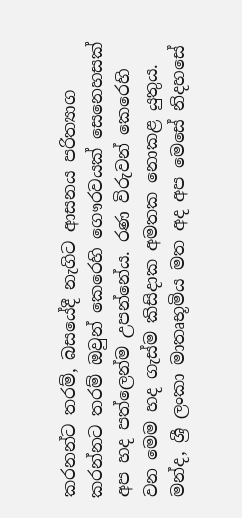කරනන්ට තරම්, බසයේදී නැගිට ආසනය පරිත්‍යාග කරන්නට තරම් ඔවුන් කෙරෙහි ගෞරවයක් සෙනෙහසක් අප හද පත්ලෙන්ම උපන්නේය. රණ විරුවන් කෙරෙහි  වන මෙම හද ගැස්ම කිසිදාක අමතක නොකළ යුතුය. මන්ද, ශ්‍රී ලංකා මාතෘභූමිය මත අද අප මෙසේ නිදහසේ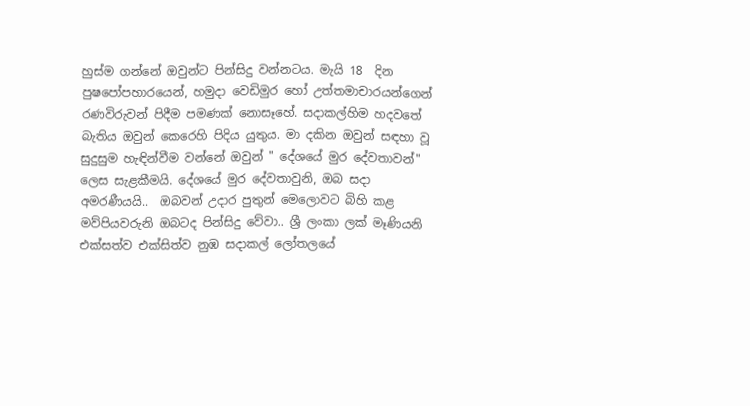හුස්ම ගන්නේ ඔවුන්ට පින්සිදු වන්නටය. මැයි 18  දින පුෂපෝපහාරයෙන්, හමුදා වෙඩිමුර හෝ උත්තමාචාරයන්ගෙන් රණවිරුවන් පිදීම පමණක් නොසෑහේ. සදාකල්හිම හදවතේ බැතිය ඔවුන් කෙරෙහි පිදිය යුතුය. මා දකින ඔවුන් සඳහා වූ සුදුසුම හැඳින්වීම වන්නේ ඔවුන් " දේශයේ මුර දේවතාවන්" ලෙස සැළකීමයි. දේශයේ මුර දේවතාවුනි, ඔබ සදා අමරණීයයි..  ඔබවන් උදාර පුතුන් මෙලොවට බිහි කළ මව්පියවරුනි ඔබටද පින්සිදු වේවා.. ශ්‍රී ලංකා ලක් මෑණියනි එක්සත්ව එක්සිත්ව නුඹ සදාකල් ලෝතලයේ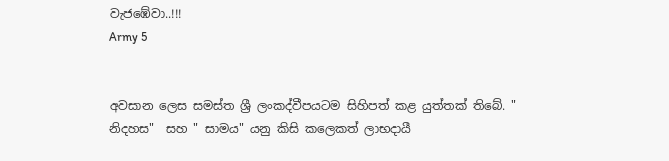වැජඹේවා..!!!
Army 5


අවසාන ලෙස සමස්ත ශ්‍රී ලංකද්වීපයටම සිහිපත් කළ යුත්තක් තිබේ. " නිදහස"  සහ " සාමය" යනු කිසි කලෙකත් ලාභදායී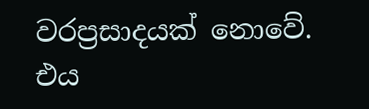වරප්‍රසාදයක් නොවේ. එය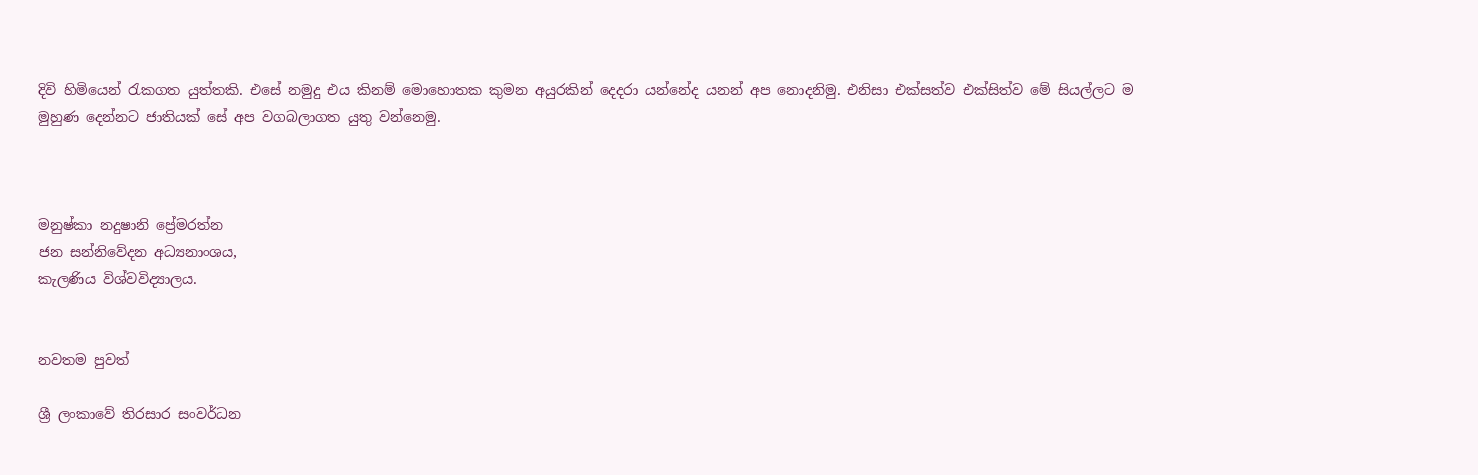දිවි හිමියෙන් රැකගත යුත්තකි. එසේ නමුදු එය කිනම් මොහොතක කුමන අයුරකින් දෙදරා යන්නේද යනන් අප නොදනිමු. එනිසා එක්සත්ව එක්සිත්ව මේ සියල්ලට ම මුහුණ දෙන්නට ජාතියක් සේ අප වගබලාගත යුතු වන්නෙමු.



මනුෂ්කා නදුෂානි ප්‍රේමරත්න
ජන සන්නිවේදන අධ්‍යනාංශය,
කැලණිය විශ්වවිද්‍යාලය.


නවතම පුවත්

ශ්‍රී ලංකාවේ තිරසාර සංවර්ධන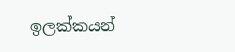ඉලක්කයන්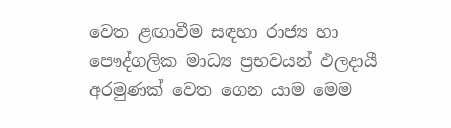වෙත ළඟාවීම සඳහා රාජ්‍ය හා පෞද්ගලික මාධ්‍ය ප්‍රභවයන් ඵලදායී අරමුණක් වෙත ගෙන යාම මෙම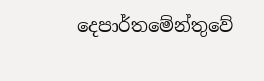දෙපාර්තමේන්තුවේ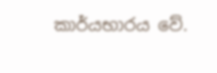කාර්යභාරය වේ.